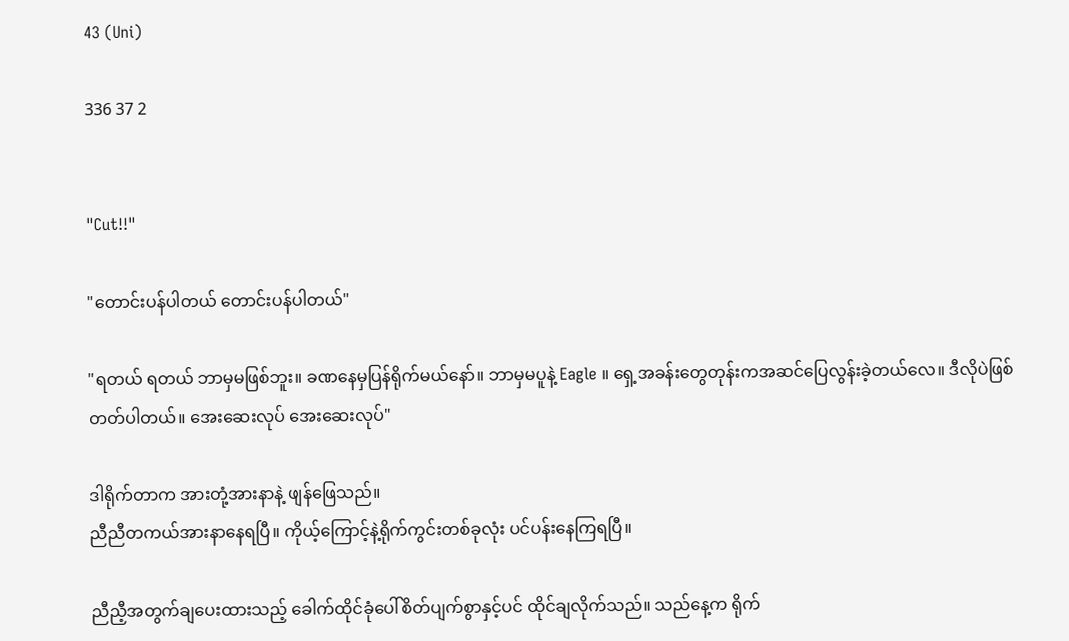43 (Uni)

336 37 2


"Cut!!"

"တောင်းပန်ပါတယ် တောင်းပန်ပါတယ်"

"ရတယ် ရတယ် ဘာမှမဖြစ်ဘူး။ ခဏနေမှပြန်ရိုက်မယ်နော်။ ဘာမှမပူနဲ့ Eagle ။ ရှေ့အခန်းတွေတုန်းကအဆင်ပြေလွန်းခဲ့တယ်လေ။ ဒီလိုပဲဖြစ်တတ်ပါတယ်။ အေးဆေးလုပ် အေးဆေးလုပ်"

ဒါရိုက်တာက အားတုံ့အားနာနဲ့ ဖျန်ဖြေသည်။
ညီညီတကယ်အားနာနေရပြီ။ ကိုယ့်ကြောင့်နဲ့ရိုက်ကွင်းတစ်ခုလုံး ပင်ပန်းနေကြရပြီ။

ညီညီ့အတွက်ချပေးထားသည့် ခေါက်ထိုင်ခုံပေါ်စိတ်ပျက်စွာနှင့်ပင် ထိုင်ချလိုက်သည်။ သည်နေ့က ရိုက်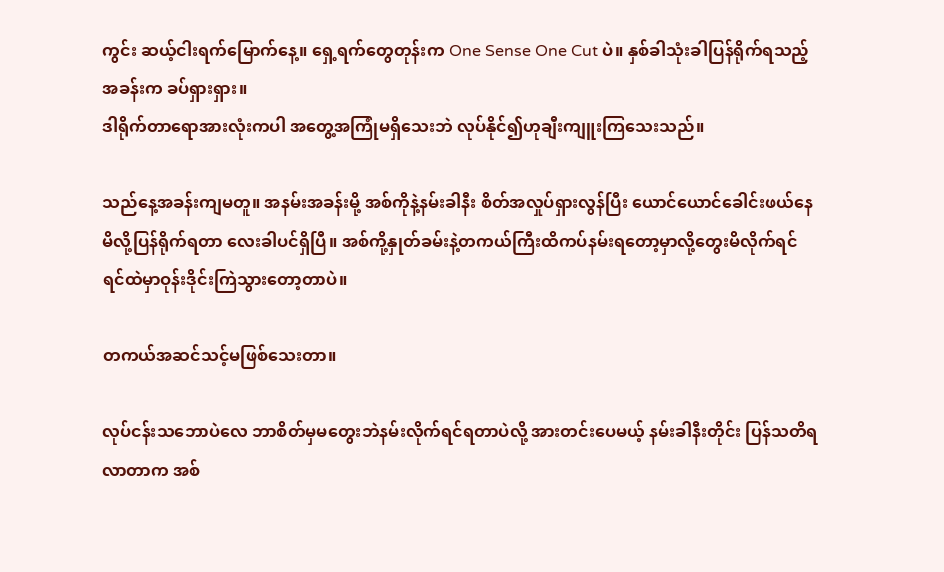ကွင်း ဆယ့်ငါးရက်မြောက်နေ့။ ရှေ့ရက်တွေတုန်းက One Sense One Cut ပဲ။ နှစ်ခါသုံးခါပြန်ရိုက်ရသည့်အခန်းက ခပ်ရှားရှား။
ဒါရိုက်တာရောအားလုံးကပါ အတွေ့အကြုံမရှိသေးဘဲ လုပ်နိုင်၍ဟုချီးကျူးကြသေးသည်။

သည်နေ့အခန်းကျမတူ။ အနမ်းအခန်းမို့ အစ်ကိုနဲ့နမ်းခါနီး စိတ်အလှုပ်ရှားလွန်ပြီး ယောင်ယောင်ခေါင်းဖယ်နေမိလို့ပြန်ရိုက်ရတာ လေးခါပင်ရှိပြီ။ အစ်ကို့နှုတ်ခမ်းနဲ့တကယ်ကြီးထိကပ်နမ်းရတော့မှာလို့တွေးမိလိုက်ရင် ရင်ထဲမှာဝုန်းဒိုင်းကြဲသွားတော့တာပဲ။

တကယ်အဆင်သင့်မဖြစ်သေးတာ။

လုပ်ငန်းသဘောပဲလေ ဘာစိတ်မှမတွေးဘဲနမ်းလိုက်ရင်ရတာပဲလို့ အားတင်းပေမယ့် နမ်းခါနီးတိုင်း ပြန်သတိရလာတာက အစ်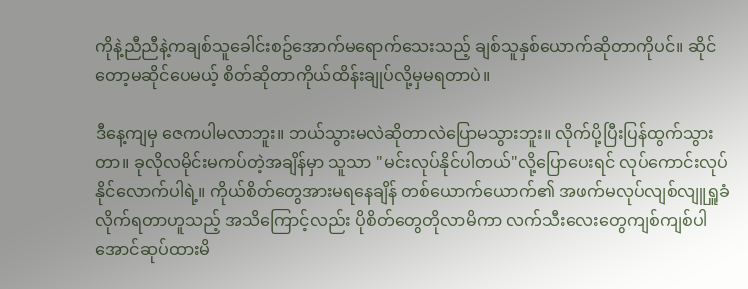ကိုနဲ့ညီညီနဲ့ကချစ်သူခေါင်းစဥ်အောက်မရောက်သေးသည့် ချစ်သူနှစ်ယောက်ဆိုတာကိုပင်။ ဆိုင်တော့မဆိုင်ပေမယ့် စိတ်ဆိုတာကိုယ်ထိန်းချုပ်လို့မှမရတာပဲ။

ဒီနေ့ကျမှ ဇေကပါမလာဘူး။ ဘယ်သွားမလဲဆိုတာလဲပြောမသွားဘူး။ လိုက်ပို့ပြီးပြန်ထွက်သွားတာ။ ခုလိုလမိုင်းမကပ်တဲ့အချိန်မှာ သူသာ "မင်းလုပ်နိုင်ပါတယ်"လို့ပြောပေးရင် လုပ်ကောင်းလုပ်နိုင်လောက်ပါရဲ့။ ကိုယ်စိတ်တွေအားမရနေချိန် တစ်ယောက်ယောက်၏ အဖက်မလုပ်လျစ်လျူရှူခံလိုက်ရတာဟူသည့် အသိကြောင့်လည်း ပိုစိတ်တွေတိုလာမိကာ လက်သီးလေးတွေကျစ်ကျစ်ပါအောင်ဆုပ်ထားမိ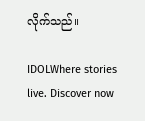လိုက်သည်။

IDOLWhere stories live. Discover now